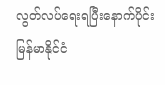လွတ်လပ်ရေးရပြီးနောက်ပိုင်း မြန်မာနိုင်ငံ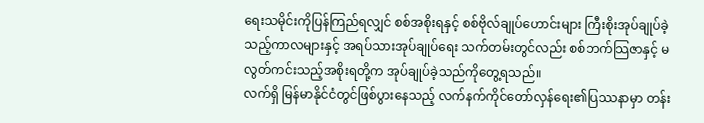ရေးသမိုင်းကိုပြန်ကြည်ရလျှင် စစ်အစိုးရနှင့် စစ်ဗိုလ်ချုပ်ဟောင်းများ ကြီးစိုးအုပ်ချုပ်ခဲ့သည့်ကာလများနှင့် အရပ်သားအုပ်ချုပ်ရေး သက်တမ်းတွင်လည်း စစ်ဘက်သြဇာနှင့် မလွတ်ကင်းသည့်အစိုးရတို့က အုပ်ချုပ်ခဲ့သည်ကိုတွေ့ရသည်။
လက်ရှိ မြန်မာနိုင်ငံတွင်ဖြစ်ပွားနေသည့် လက်နက်ကိုင်တော်လှန်ရေး၏ပြဿနာမှာ တန်း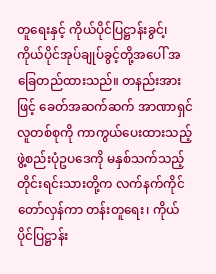တူရေးနှင့် ကိုယ်ပိုင်ပြဋ္ဌာန်းခွင်၊့ ကိုယ်ပိုင်အုပ်ချုပ်ခွင့်တို့အပေါ် အခြေတည်ထားသည်။ တနည်းအားဖြင့် ခေတ်အဆက်ဆက် အာဏာရှင်လူတစ်စုကို ကာကွယ်ပေးထားသည့် ဖွဲ့စည်းပုံဥပဒေကို မနှစ်သက်သည့် တိုင်းရင်းသားတို့က လက်နက်ကိုင်တော်လှန်ကာ တန်းတူရေး၊ ကိုယ်ပိုင်ပြဋ္ဌာန်း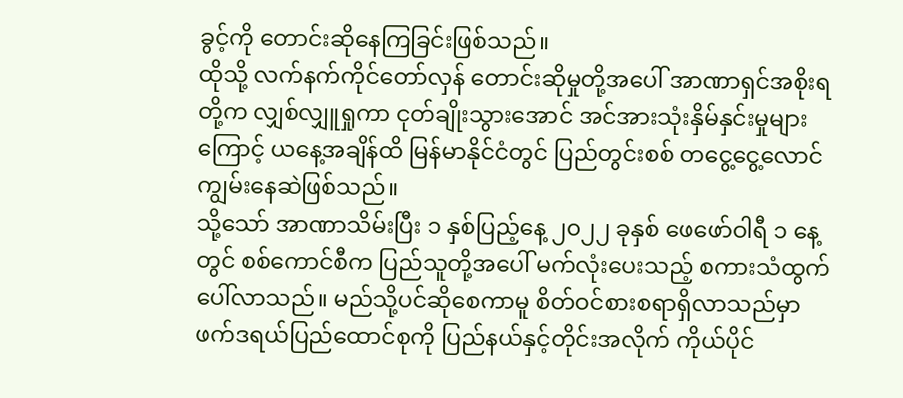ခွင့်ကို တောင်းဆိုနေကြခြင်းဖြစ်သည်။
ထိုသို့ လက်နက်ကိုင်တော်လှန် တောင်းဆိုမှုတို့အပေါ် အာဏာရှင်အစိုးရတို့က လျှစ်လျှူရှုကာ ငုတ်ချိုးသွားအောင် အင်အားသုံးနှိမ်နှင်းမှုများကြောင့် ယနေ့အချိန်ထိ မြန်မာနိုင်ငံတွင် ပြည်တွင်းစစ် တငွေ့ငွေ့လောင်ကျွမ်းနေဆဲဖြစ်သည်။
သို့သော် အာဏာသိမ်းပြီး ၁ နှစ်ပြည့်နေ့ ၂၀၂၂ ခုနှစ် ဖေဖော်ဝါရီ ၁ နေ့တွင် စစ်ကောင်စီက ပြည်သူတို့အပေါ် မက်လုံးပေးသည့် စကားသံထွက်ပေါ်လာသည်။ မည်သို့ပင်ဆိုစေကာမူ စိတ်ဝင်စားစရာရှိလာသည်မှာ ဖက်ဒရယ်ပြည်ထောင်စုကို ပြည်နယ်နှင့်တိုင်းအလိုက် ကိုယ်ပိုင်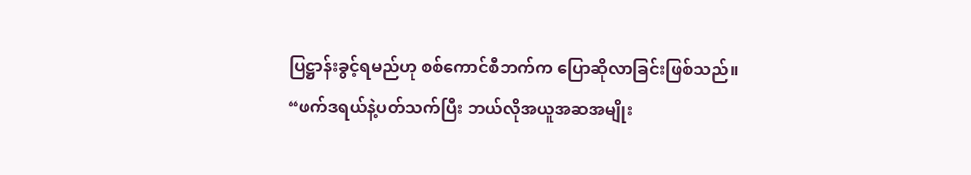ပြဋ္ဌာန်းခွင့်ရမည်ဟု စစ်ကောင်စီဘက်က ပြောဆိုလာခြင်းဖြစ်သည်။
“ဖက်ဒရယ်နဲ့ပတ်သက်ပြီး ဘယ်လိုအယူအဆအမျိုး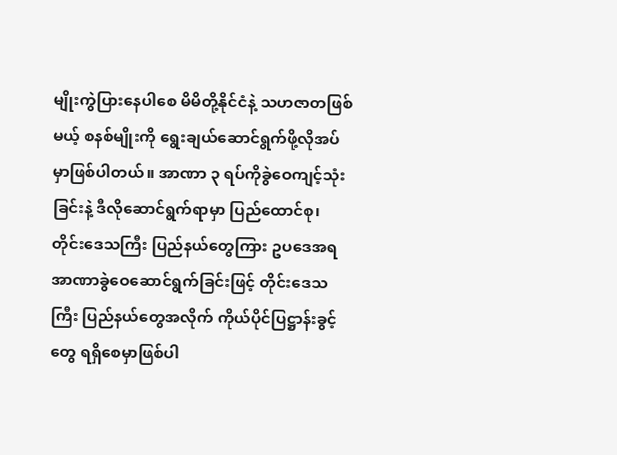မျိုးကွဲပြားနေပါစေ မိမိတို့နိုင်ငံနဲ့ သဟဇာတဖြစ်မယ့် စနစ်မျိုးကို ရွေးချယ်ဆောင်ရွက်ဖို့လိုအပ်မှာဖြစ်ပါတယ်။ အာဏာ ၃ ရပ်ကိုခွဲဝေကျင့်သုံးခြင်းနဲ့ ဒီလိုဆောင်ရွက်ရာမှာ ပြည်ထောင်စု၊ တိုင်းဒေသကြီး ပြည်နယ်တွေကြား ဥပဒေအရ အာဏာခွဲဝေဆောင်ရွက်ခြင်းဖြင့် တိုင်းဒေသကြီး ပြည်နယ်တွေအလိုက် ကိုယ်ပိုင်ပြဋ္ဌာန်းခွင့်တွေ ရရှိစေမှာဖြစ်ပါ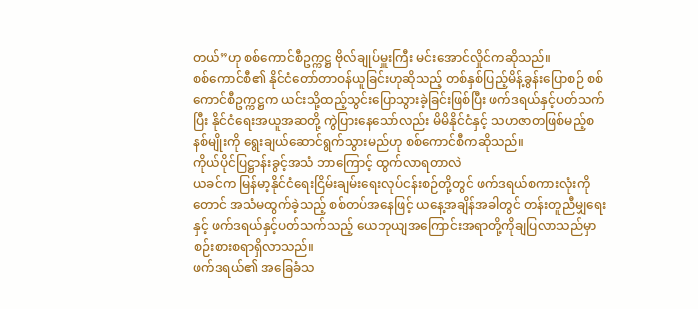တယ်”ဟု စစ်ကောင်စီဥက္ကဋ္ဌ ဗိုလ်ချုပ်မှူးကြီး မင်းအောင်လှိုင်ကဆိုသည်။
စစ်ကောင်စီ၏ နိုင်ငံတော်တာဝန်ယူခြင်းဟုဆိုသည့် တစ်နှစ်ပြည့်မိန့်ခွန်းပြောစဉ် စစ်ကောင်စီဥက္ကဋ္ဌက ယင်းသို့ထည့်သွင်းပြောသွားခဲ့ခြင်းဖြစ်ပြီး ဖက်ဒရယ်နှင့်ပတ်သက်ပြီး နိုင်ငံရေးအယူအဆတို့ ကွဲပြားနေသော်လည်း မိမိနိုင်ငံနှင့် သဟဇာတဖြစ်မည့်စနစ်မျိုးကို ရွေးချယ်ဆောင်ရွက်သွားမည်ဟု စစ်ကောင်စီကဆိုသည်။
ကိုယ်ပိုင်ပြဋ္ဌာန်းခွင့်အသံ ဘာကြောင့် ထွက်လာရတာလဲ
ယခင်က မြန်မာ့နိုင်ငံရေးငြိမ်းချမ်းရေးလုပ်ငန်းစဉ်တို့တွင် ဖက်ဒရယ်စကားလုံးကိုတောင် အသံမထွက်ခဲ့သည့် စစ်တပ်အနေဖြင့် ယနေ့အချိန်အခါတွင် တန်းတူညီမျှရေးနှင့် ဖက်ဒရယ်နှင့်ပတ်သက်သည့် ယေဘုယျအကြောင်းအရာတို့ကိုချပြလာသည်မှာ စဉ်းစားစရာရှိလာသည်။
ဖက်ဒရယ်၏ အခြေခံသ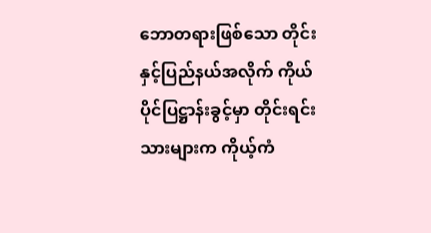ဘောတရားဖြစ်သော တိုင်းနှင့်ပြည်နယ်အလိုက် ကိုယ်ပိုင်ပြဋ္ဌာန်းခွင့်မှာ တိုင်းရင်းသားများက ကိုယ့်ကံ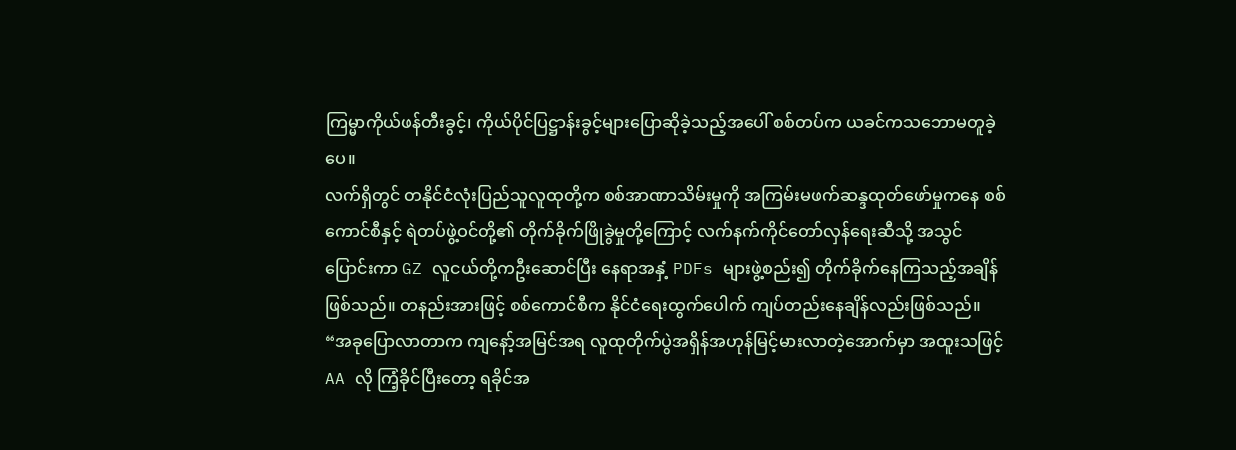ကြမ္မာကိုယ်ဖန်တီးခွင့်၊ ကိုယ်ပိုင်ပြဋ္ဌာန်းခွင့်များပြောဆိုခဲ့သည့်အပေါ် စစ်တပ်က ယခင်ကသဘောမတူခဲ့ပေ။
လက်ရှိတွင် တနိုင်ငံလုံးပြည်သူလူထုတို့က စစ်အာဏာသိမ်းမှုကို အကြမ်းမဖက်ဆန္ဒထုတ်ဖော်မှုကနေ စစ်ကောင်စီနှင့် ရဲတပ်ဖွဲ့ဝင်တို့၏ တိုက်ခိုက်ဖြိုခွဲမှုတို့ကြောင့် လက်နက်ကိုင်တော်လှန်ရေးဆီသို့ အသွင်ပြောင်းကာ GZ လူငယ်တို့ကဦးဆောင်ပြီး နေရာအနှံ့ PDFs များဖွဲ့စည်း၍ တိုက်ခိုက်နေကြသည့်အချိန် ဖြစ်သည်။ တနည်းအားဖြင့် စစ်ကောင်စီက နိုင်ငံရေးထွက်ပေါက် ကျပ်တည်းနေချိန်လည်းဖြစ်သည်။
“အခုပြောလာတာက ကျနော့်အမြင်အရ လူထုတိုက်ပွဲအရှိန်အဟုန်မြင့်မားလာတဲ့အောက်မှာ အထူးသဖြင့် AA လို ကြံ့ခိုင်ပြီးတော့ ရခိုင်အ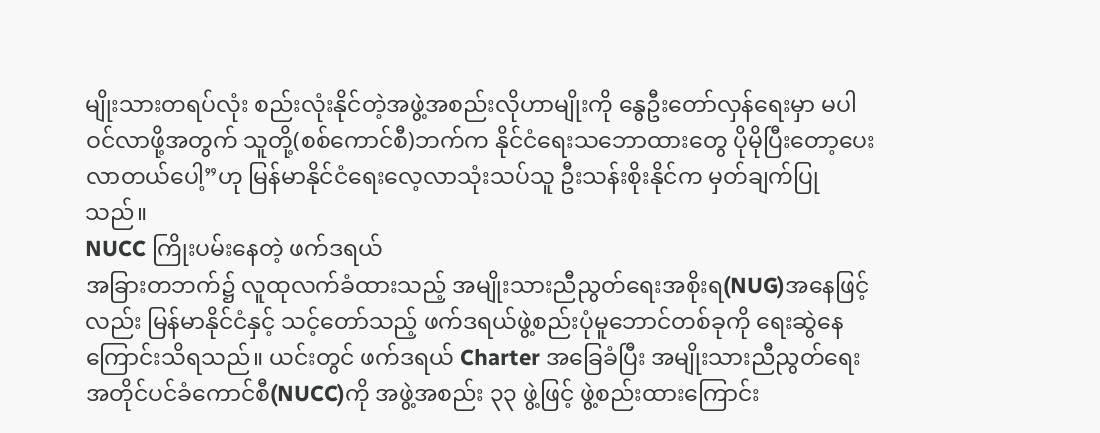မျိုးသားတရပ်လုံး စည်းလုံးနိုင်တဲ့အဖွဲ့အစည်းလိုဟာမျိုးကို နွေဦးတော်လှန်ရေးမှာ မပါဝင်လာဖို့အတွက် သူတို့(စစ်ကောင်စီ)ဘက်က နိုင်ငံရေးသဘောထားတွေ ပိုမိုပြီးတော့ပေးလာတယ်ပေါ့”ဟု မြန်မာနိုင်ငံရေးလေ့လာသုံးသပ်သူ ဦးသန်းစိုးနိုင်က မှတ်ချက်ပြုသည်။
NUCC ကြိုးပမ်းနေတဲ့ ဖက်ဒရယ်
အခြားတဘက်၌ လူထုလက်ခံထားသည့် အမျိုးသားညီညွတ်ရေးအစိုးရ(NUG)အနေဖြင့်လည်း မြန်မာနိုင်ငံနှင့် သင့်တော်သည့် ဖက်ဒရယ်ဖွဲ့စည်းပုံမူဘောင်တစ်ခုကို ရေးဆွဲနေကြောင်းသိရသည်။ ယင်းတွင် ဖက်ဒရယ် Charter အခြေခံပြီး အမျိုးသားညီညွတ်ရေးအတိုင်ပင်ခံကောင်စီ(NUCC)ကို အဖွဲ့အစည်း ၃၃ ဖွဲ့ဖြင့် ဖွဲ့စည်းထားကြောင်း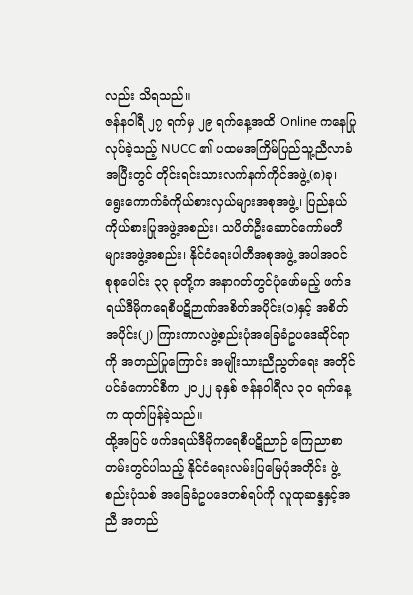လည်း သိရသည်။
ဇန်နဝါရီ ၂၇ ရက်မှ ၂၉ ရက်နေ့အထိ Online ကနေပြုလုပ်ခဲ့သည့် NUCC ၏ ပထမအကြိမ်ပြည်သူ့ညီလာခံအပြီးတွင် တိုင်းရင်းသားလက်နက်ကိုင်အဖွဲ့(၈)ခု၊ ရွေးကောက်ခံကိုယ်စားလှယ်များအစုအဖွဲ့၊ ပြည်နယ်ကိုယ်စားပြုအဖွဲ့အစည်း၊ သပိတ်ဦးဆောင်ကော်မတီများအဖွဲ့အစည်း၊ နိုင်ငံရေးပါတီအစုအဖွဲ့ အပါအဝင် စုစုပေါင်း ၃၃ ခုတို့က အနာဂတ်တွင်ပုံဖော်မည့် ဖက်ဒရယ်ဒီမိုကရေစီပဋိဉာဏ်အစိတ်အပိုင်း(၁)နှင့် အစိတ်အပိုင်း(၂) ကြားကာလဖွဲ့စည်းပုံအခြေခံဥပဒေဆိုင်ရာကို အတည်ပြုကြောင်း အမျိုးသားညီညွတ်ရေး အတိုင်ပင်ခံကောင်စီက ၂၀၂၂ ခုနှစ် ဇန်နဝါရီလ ၃၀ ရက်နေ့က ထုတ်ပြန်ခဲ့သည်။
ထို့အပြင် ဖက်ဒရယ်ဒီမိုကရေစီပဋိညာဉ် ကြေညာစာတမ်းတွင်ပါသည့် နိုင်ငံရေးလမ်းပြမြေပုံအတိုင်း ဖွဲ့စည်းပုံသစ် အခြေခံဥပဒေတစ်ရပ်ကို လူထုဆန္ဒနှင့်အညီ အတည်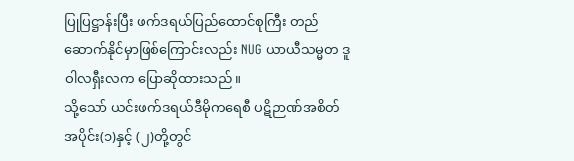ပြုပြဋ္ဌာန်းပြီး ဖက်ဒရယ်ပြည်ထောင်စုကြီး တည်ဆောက်နိုင်မှာဖြစ်ကြောင်းလည်း NUG ယာယီသမ္မတ ဒူဝါလရှီးလက ပြောဆိုထားသည်။
သို့သော် ယင်းဖက်ဒရယ်ဒီမိုကရေစီ ပဋိဉာဏ်အစိတ်အပိုင်း(၁)နှင့် (၂)တို့တွင်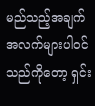မည်သည့်အချက်အလက်များပါဝင်သည်ကိုတော့ ရှင်း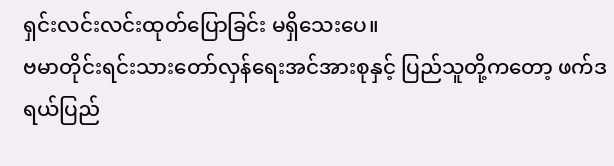ရှင်းလင်းလင်းထုတ်ပြောခြင်း မရှိသေးပေ။
ဗမာတိုင်းရင်းသားတော်လှန်ရေးအင်အားစုနှင့် ပြည်သူတို့ကတော့ ဖက်ဒရယ်ပြည်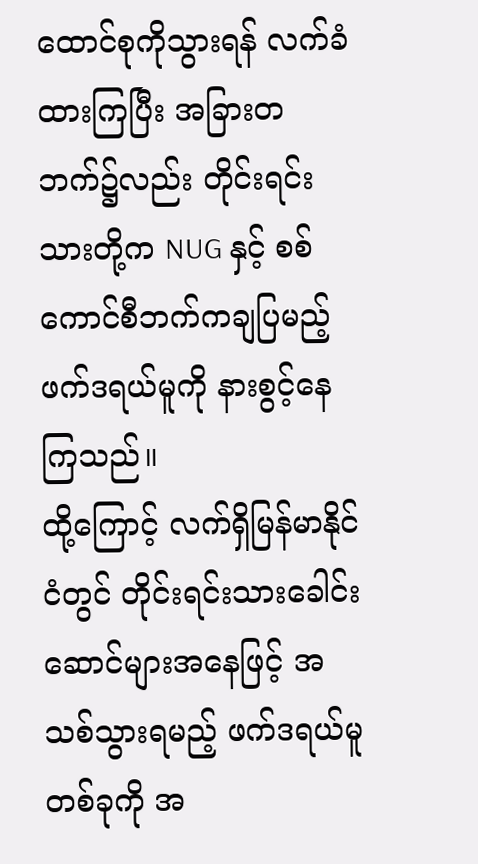ထောင်စုကိုသွားရန် လက်ခံထားကြပြီး အခြားတဘက်၌လည်း တိုင်းရင်းသားတို့က NUG နှင့် စစ်ကောင်စီဘက်ကချပြမည့် ဖက်ဒရယ်မူကို နားစွင့်နေကြသည်။
ထို့ကြောင့် လက်ရှိမြန်မာနိုင်ငံတွင် တိုင်းရင်းသားခေါင်းဆောင်များအနေဖြင့် အသစ်သွားရမည့် ဖက်ဒရယ်မူတစ်ခုကို အ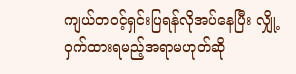ကျယ်တဝင့်ရှင်းပြရန်လိုအပ်နေပြီး လျှို့ဝှက်ထားရမည့်အရာမဟုတ်ဆို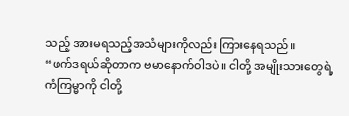သည့် အားမရသည့်အသံများကိုလည်း ကြားနေရသည်။
“ဖက်ဒရယ်ဆိုတာက ဗမာနောက်ဝါဒပဲ။ ငါတို့ အမျိုးသားတွေရဲ့ ကံကြမ္မာကို ငါတို့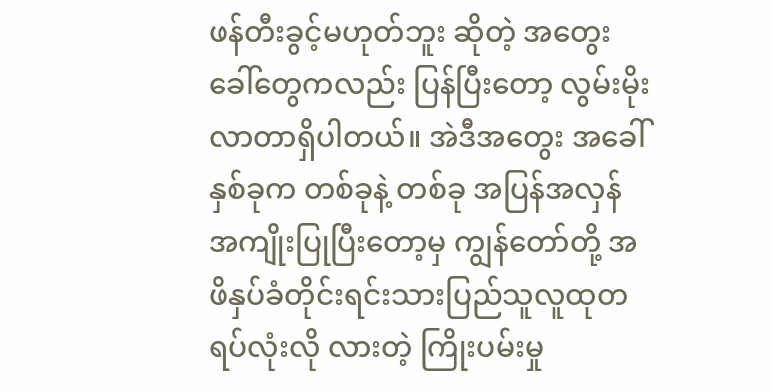ဖန်တီးခွင့်မဟုတ်ဘူး ဆိုတဲ့ အတွေး ခေါ်တွေကလည်း ပြန်ပြီးတော့ လွမ်းမိုးလာတာရှိပါတယ်။ အဲဒီအတွေး အခေါ်နှစ်ခုက တစ်ခုနဲ့ တစ်ခု အပြန်အလှန် အကျိုးပြုပြီးတော့မှ ကျွန်တော်တို့ အဖိနှပ်ခံတိုင်းရင်းသားပြည်သူလူထုတရပ်လုံးလို လားတဲ့ ကြိုးပမ်းမှု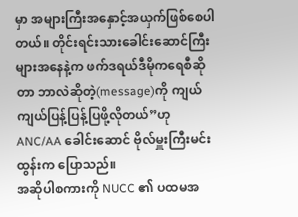မှာ အများကြီးအနှောင့်အယှက်ဖြစ်စေပါတယ်။ တိုင်းရင်းသားခေါင်းဆောင်ကြီးများအနေနဲ့က ဖက်ဒရယ်ဒီမိုကရေစီဆိုတာ ဘာလဲဆိုတဲ့(message)ကို ကျယ်ကျယ်ပြန့်ပြန့်ပြဖို့လိုတယ်”ဟု ANC/AA ခေါင်းဆောင် ဗိုလ်မှူးကြီးမင်းထွန်းက ပြောသည်။
အဆိုပါစကားကို NUCC ၏ ပထမအ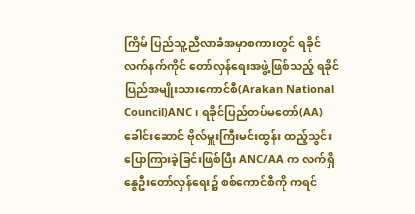ကြိမ် ပြည်သူ့ညီလာခံအမှာစကားတွင် ရခိုင်လက်နက်ကိုင် တော်လှန်ရေးအဖွဲ့ဖြစ်သည့် ရခိုင်ပြည်အမျိုးသားကောင်စီ(Arakan National Council)ANC ၊ ရခိုင်ပြည်တပ်မတော်(AA)ခေါင်းဆောင် ဗိုလ်မှူးကြီးမင်းထွန်း ထည့်သွင်းပြောကြားခဲ့ခြင်းဖြစ်ပြီး ANC/AA က လက်ရှိ နွေဦးတော်လှန်ရေး၌ စစ်ကောင်စီကို ကရင်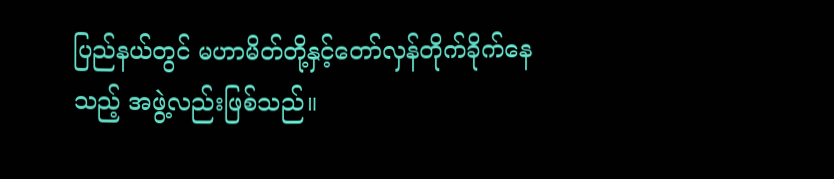ပြည်နယ်တွင် မဟာမိတ်တို့နှင့်တော်လှန်တိုက်ခိုက်နေသည့် အဖွဲ့လည်းဖြစ်သည်။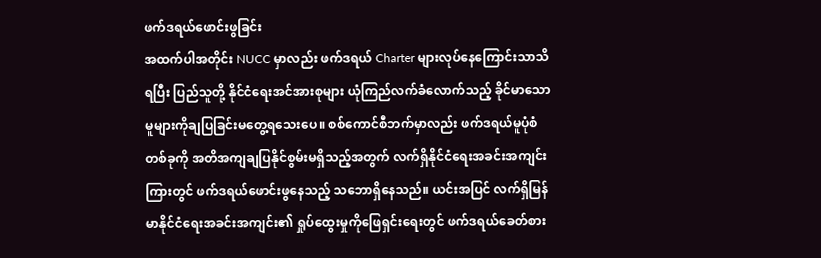ဖက်ဒရယ်ဖောင်းဖွခြင်း
အထက်ပါအတိုင်း NUCC မှာလည်း ဖက်ဒရယ် Charter များလုပ်နေကြောင်းသာသိရပြီး ပြည်သူတို့ နိုင်ငံရေးအင်အားစုများ ယုံကြည်လက်ခံလောက်သည့် ခိုင်မာသောမူများကိုချပြခြင်းမတွေ့ရသေးပေ။ စစ်ကောင်စီဘက်မှာလည်း ဖက်ဒရယ်မူပုံစံတစ်ခုကို အတိအကျချပြနိုင်စွမ်းမရှိသည့်အတွက် လက်ရှိနိုင်ငံရေးအခင်းအကျင်းကြားတွင် ဖက်ဒရယ်ဖောင်းဖွနေသည့် သဘောရှိနေသည်။ ယင်းအပြင် လက်ရှိမြန်မာနိုင်ငံရေးအခင်းအကျင်း၏ ရှုပ်ထွေးမှုကိုဖြေရှင်းရေးတွင် ဖက်ဒရယ်ခေတ်စား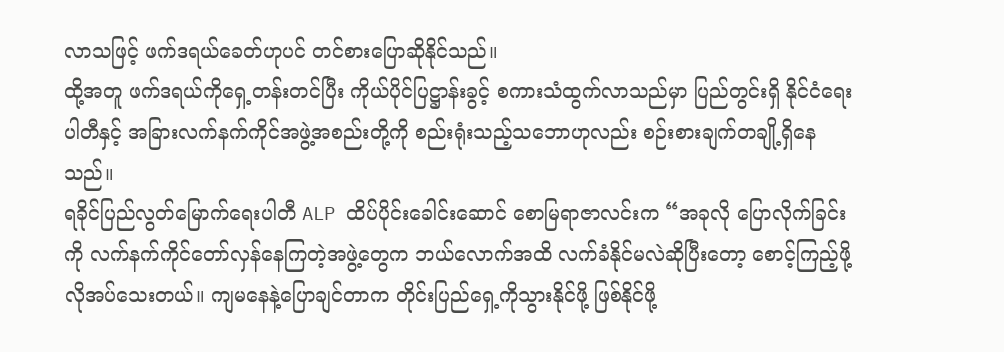လာသဖြင့် ဖက်ဒရယ်ခေတ်ဟုပင် တင်စားပြောဆိုနိုင်သည်။
ထို့အတူ ဖက်ဒရယ်ကိုရှေ့တန်းတင်ပြီး ကိုယ်ပိုင်ပြဋ္ဌာန်းခွင့် စကားသံထွက်လာသည်မှာ ပြည်တွင်းရှိ နိုင်ငံရေးပါတီနှင့် အခြားလက်နက်ကိုင်အဖွဲ့အစည်းတို့ကို စည်းရုံးသည့်သဘောဟုလည်း စဉ်းစားချက်တချို့ရှိနေသည်။
ရခိုင်ပြည်လွတ်မြောက်ရေးပါတီ ALP ထိပ်ပိုင်းခေါင်းဆောင် စောမြရာဇာလင်းက “အခုလို ပြောလိုက်ခြင်းကို လက်နက်ကိုင်တော်လှန်နေကြတဲ့အဖွဲ့တွေက ဘယ်လောက်အထိ လက်ခံနိုင်မလဲဆိုပြီးတော့ စောင့်ကြည့်ဖို့လိုအပ်သေးတယ်။ ကျမနေနဲ့ပြောချင်တာက တိုင်းပြည်ရှေ့ကိုသွားနိုင်ဖို့ ဖြစ်နိုင်ဖို့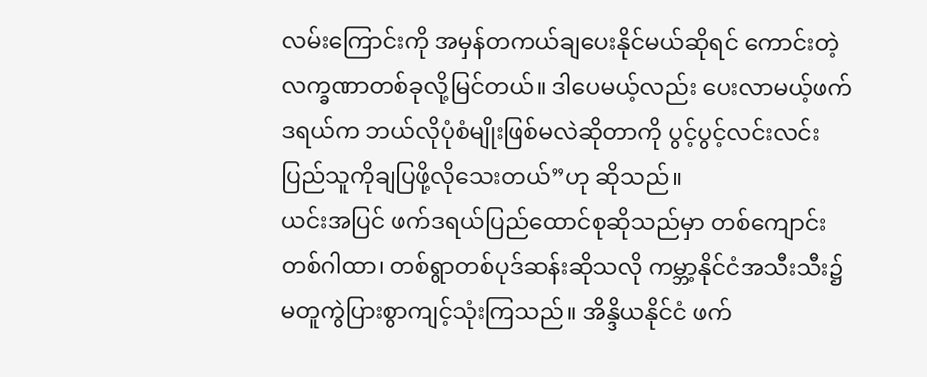လမ်းကြောင်းကို အမှန်တကယ်ချပေးနိုင်မယ်ဆိုရင် ကောင်းတဲ့လက္ခဏာတစ်ခုလို့မြင်တယ်။ ဒါပေမယ့်လည်း ပေးလာမယ့်ဖက်ဒရယ်က ဘယ်လိုပုံစံမျိုးဖြစ်မလဲဆိုတာကို ပွင့်ပွင့်လင်းလင်း ပြည်သူကိုချပြဖို့လိုသေးတယ်”ဟု ဆိုသည်။
ယင်းအပြင် ဖက်ဒရယ်ပြည်ထောင်စုဆိုသည်မှာ တစ်ကျောင်းတစ်ဂါထာ၊ တစ်ရွာတစ်ပုဒ်ဆန်းဆိုသလို ကမ္ဘာ့နိုင်ငံအသီးသီး၌ မတူကွဲပြားစွာကျင့်သုံးကြသည်။ အိန္ဒိယနိုင်ငံ ဖက်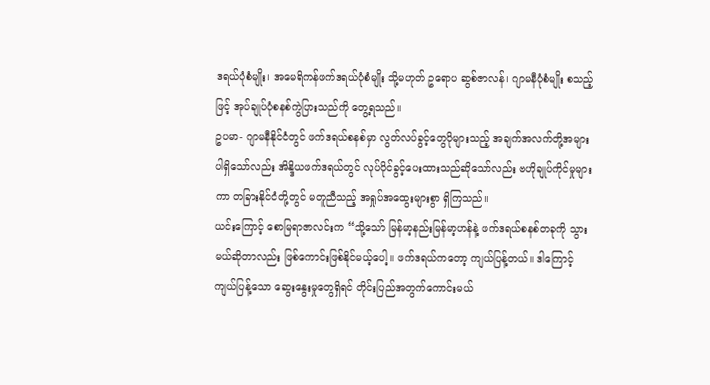ဒရယ်ပုံစံမျိုး၊ အမေရိကန်ဖက်ဒရယ်ပုံစံမျိုး သို့မဟုတ် ဥရောပ ဆွစ်ဇာလန်၊ ဂျာမနီပုံစံမျိုး စသည့်ဖြင့် အုပ်ချုပ်ပုံစနစ်ကွဲပြားသည်ကို တွေ့ရသည်။
ဥပမာ- ဂျာမနီနိုင်ငံတွင် ဖက်ဒရယ်စနစ်မှာ လွတ်လပ်ခွင့်တွေပိုများသည့် အချက်အလက်တို့အများပါရှိသော်လည်း အိန္ဒိယဖက်ဒရယ်တွင် လုပ်ပိုင်ခွင့်ပေးထားသည်ဆိုသော်လည်း ဗဟိုချုပ်ကိုင်မှုများကာ တခြားနိုင်ငံတို့တွင် မတူညီသည့် အရှုပ်အထွေးများစွာ ရှိကြသည်။
ယင်းကြောင့် စောမြရာဇာလင်းက “သို့သော် မြန်မာ့နည်းမြန်မာ့ဟန်နဲ့ ဖက်ဒရယ်စနစ်တခုကို သွားမယ်ဆိုတာလည်း ဖြစ်ကောင်းဖြစ်နိုင်မယ့်ပေါ့။ ဖက်ဒရယ်ကတော့ ကျယ်ပြန့်တယ်။ ဒါကြောင့် ကျယ်ပြန့်သော ဆွေးနွေးမှုတွေရှိရင် တိုင်းပြည်အတွက်ကောင်းမယ်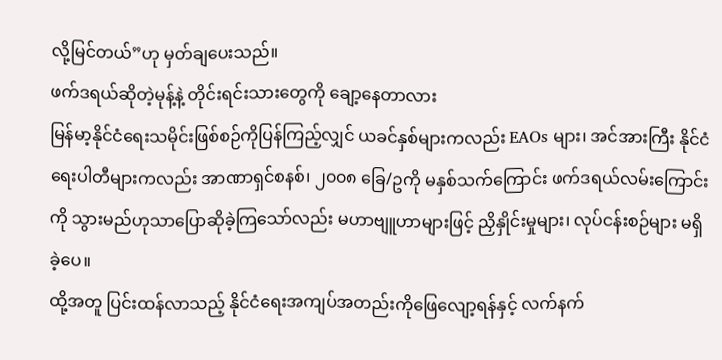လို့မြင်တယ်”ဟု မှတ်ချပေးသည်။
ဖက်ဒရယ်ဆိုတဲ့မုန့်နဲ့ တိုင်းရင်းသားတွေကို ချော့နေတာလား
မြန်မာ့နိုင်ငံရေးသမိုင်းဖြစ်စဉ်ကိုပြန်ကြည့်လျှင် ယခင်နှစ်များကလည်း EAOs များ၊ အင်အားကြီး နိုင်ငံရေးပါတီများကလည်း အာဏာရှင်စနစ်၊ ၂၀၀၈ ခြေ/ဥကို မနှစ်သက်ကြောင်း ဖက်ဒရယ်လမ်းကြောင်းကို သွားမည်ဟုသာပြောဆိုခဲ့ကြသော်လည်း မဟာဗျူဟာများဖြင့် ညှိနှိုင်းမှုများ၊ လုပ်ငန်းစဉ်များ မရှိခဲ့ပေ။
ထို့အတူ ပြင်းထန်လာသည့် နိုင်ငံရေးအကျပ်အတည်းကိုဖြေလျော့ရန်နှင့် လက်နက်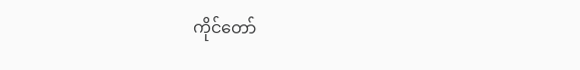ကိုင်တော်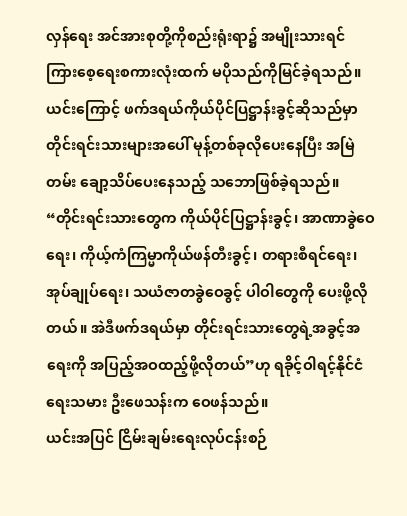လှန်ရေး အင်အားစုတို့ကိုစည်းရုံးရာ၌ အမျိုးသားရင်ကြားစေ့ရေးစကားလုံးထက် မပိုသည်ကိုမြင်ခဲ့ရသည်။ ယင်းကြောင့် ဖက်ဒရယ်ကိုယ်ပိုင်ပြဋ္ဌာန်းခွင့်ဆိုသည်မှာ တိုင်းရင်းသားများအပေါ် မုန့်တစ်ခုလိုပေးနေပြီး အမြဲတမ်း ချော့သိပ်ပေးနေသည့် သဘောဖြစ်ခဲ့ရသည်။
“တိုင်းရင်းသားတွေက ကိုယ်ပိုင်ပြဋ္ဌာန်းခွင့်၊ အာဏာခွဲဝေရေး၊ ကိုယ့်ကံကြမ္မာကိုယ်ဖန်တီးခွင့်၊ တရားစီရင်ရေး၊ အုပ်ချုပ်ရေး၊ သယံဇာတခွဲဝေခွင့် ပါဝါတွေကို ပေးဖို့လိုတယ်။ အဲဒီဖက်ဒရယ်မှာ တိုင်းရင်းသားတွေရဲ့အခွင့်အရေးကို အပြည့်အဝထည့်ဖို့လိုတယ်”ဟု ရခိုင့်ဝါရင့်နိုင်ငံရေးသမား ဦးဖေသန်းက ဝေဖန်သည်။
ယင်းအပြင် ငြိမ်းချမ်းရေးလုပ်ငန်းစဉ်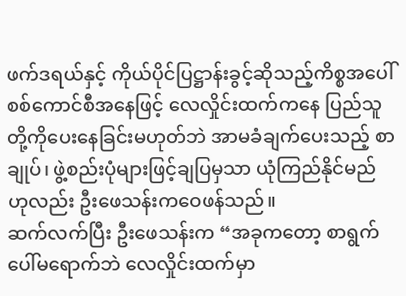ဖက်ဒရယ်နှင့် ကိုယ်ပိုင်ပြဋ္ဌာန်းခွင့်ဆိုသည့်ကိစ္စအပေါ် စစ်ကောင်စီအနေဖြင့် လေလှိုင်းထက်ကနေ ပြည်သူတို့ကိုပေးနေခြင်းမဟုတ်ဘဲ အာမခံချက်ပေးသည့် စာချုပ်၊ ဖွဲ့စည်းပုံများဖြင့်ချပြမှသာ ယုံကြည်နိုင်မည်ဟုလည်း ဦးဖေသန်းကဝေဖန်သည်။
ဆက်လက်ပြီး ဦးဖေသန်းက “အခုကတော့ စာရွက်ပေါ်မရောက်ဘဲ လေလှိုင်းထက်မှာ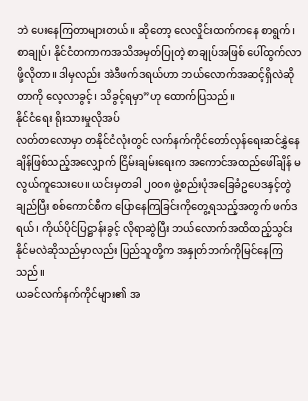ဘဲ ပေးနေကြတာများတယ်။ ဆိုတော့ လေလှိုင်းထက်ကနေ စာရွက်၊ စာချုပ်၊ နိုင်ငံတကာကအသိအမှတ်ပြုတဲ့ စာချုပ်အဖြစ် ပေါ်ထွက်လာဖို့လိုတာ။ ဒါမှလည်း အဲဒီဖက်ဒရယ်ဟာ ဘယ်လောက်အဆင့်ရှိလဲဆိုတာကို လေ့လာခွင့်၊ သိခွင့်ရမှာ”ဟု ထောက်ပြသည်။
နိုင်ငံရေး ရိုးသားမှုလိုအပ်
လတ်တလောမှာ တနိုင်ငံလုံးတွင် လက်နက်ကိုင်တော်လှန်ရေးဆင်နွှဲနေချိန်ဖြစ်သည့်အလျှောက် ငြိမ်းချမ်းရေးက အကောင်အထည်ဖေါ်ချိန် မလွယ်ကူသေးပေ။ ယင်းမှတခါ ၂၀၀၈ ဖွဲ့စည်းပုံအခြေခံဥပေဒနှင့်တွဲချည်ပြီး စစ်ကောင်စီက ပြောနေကြခြင်းကိုတွေ့ရသည့်အတွက် ဖက်ဒရယ်၊ ကိုယ်ပိုင်ပြဋ္ဌာန်းခွင့် လိုရာဆွဲပြီး ဘယ်လောက်အထိထည့်သွင်းနိုင်မလဲဆိုသည်မှာလည်း ပြည်သူတို့က အနှုတ်ဘက်ကိုမြင်နေကြသည်။
ယခင်လက်နက်ကိုင်များ၏ အ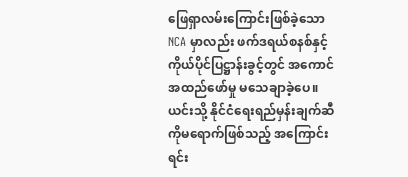ဖြေရှာလမ်းကြောင်းဖြစ်ခဲ့သော NCA မှာလည်း ဖက်ဒရယ်စနစ်နှင့် ကိုယ်ပိုင်ပြဋ္ဌာန်းခွင့်တွင် အကောင်အထည်ဖော်မှု မသေချာခဲ့ပေ။
ယင်းသို့ နိုင်ငံရေးရည်မှန်းချက်ဆီကိုမရောက်ဖြစ်သည့် အကြောင်းရင်း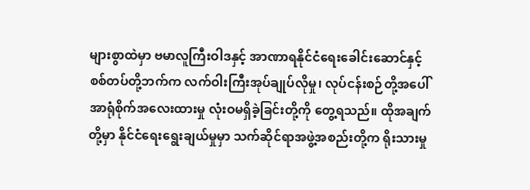များစွာထဲမှာ ဗမာလူကြီးဝါဒနှင့် အာဏာရနိုင်ငံရေးခေါင်းဆောင်နှင့် စစ်တပ်တို့ဘက်က လက်ဝါးကြီးအုပ်ချုပ်လိုမှု၊ လုပ်ငန်းစဉ်တို့အပေါ် အာရုံစိုက်အလေးထားမှု လုံးဝမရှိခဲ့ခြင်းတို့ကို တွေ့ရသည်။ ထိုအချက်တို့မှာ နိုင်ငံရေးရွေးချယ်မှုမှာ သက်ဆိုင်ရာအဖွဲ့အစည်းတို့က ရိုးသားမှု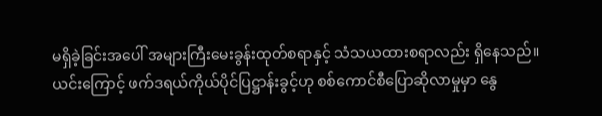မရှိခဲ့ခြင်းအပေါ် အများကြီးမေးခွန်းထုတ်စရာနှင့် သံသယထားစရာလည်း ရှိနေသည်။
ယင်းကြောင့် ဖက်ဒရယ်ကိုယ်ပိုင်ပြဋ္ဌာန်းခွင့်ဟု စစ်ကောင်စီပြောဆိုလာမှုမှာ နွေ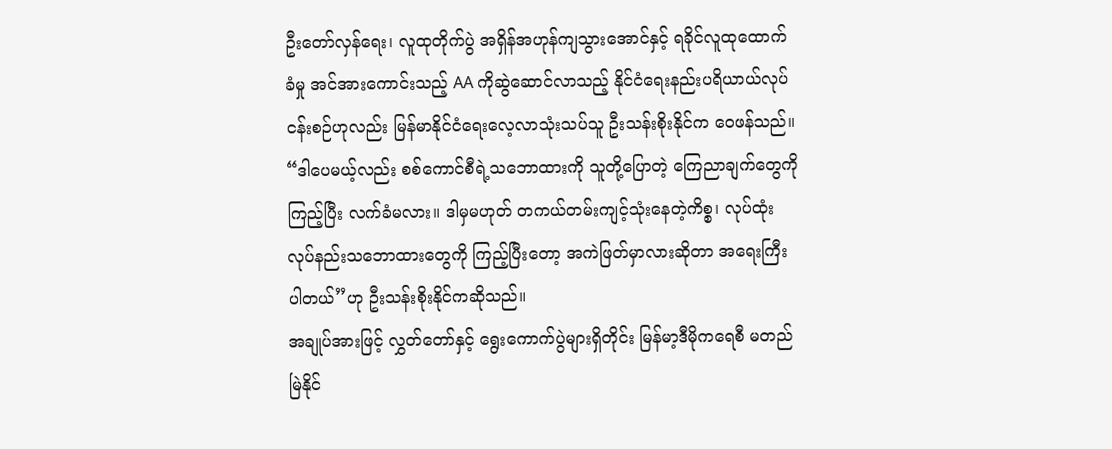ဦးတော်လှန်ရေး၊ လူထုတိုက်ပွဲ အရှိန်အဟုန်ကျသွားအောင်နှင့် ရခိုင်လူထုထောက်ခံမှု အင်အားကောင်းသည့် AA ကိုဆွဲဆောင်လာသည့် နိုင်ငံရေးနည်းပရိယာယ်လုပ်ငန်းစဉ်ဟုလည်း မြန်မာနိုင်ငံရေးလေ့လာသုံးသပ်သူ ဦးသန်းစိုးနိုင်က ဝေဖန်သည်။
“ဒါပေမယ့်လည်း စစ်ကောင်စီရဲ့သဘောထားကို သူတို့ပြောတဲ့ ကြေညာချက်တွေကိုကြည့်ပြီး လက်ခံမလား။ ဒါမှမဟုတ် တကယ်တမ်းကျင့်သုံးနေတဲ့ကိစ္စ၊ လုပ်ထုံးလုပ်နည်းသဘောထားတွေကို ကြည့်ပြီးတော့ အကဲဖြတ်မှာလားဆိုတာ အရေးကြီးပါတယ်”ဟု ဦးသန်းစိုးနိုင်ကဆိုသည်။
အချုပ်အားဖြင့် လွှတ်တော်နှင့် ရွေးကောက်ပွဲများရှိတိုင်း မြန်မာ့ဒီမိုကရေစီ မတည်မြဲနိုင်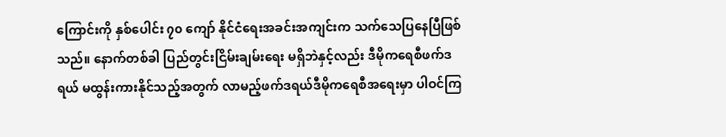ကြောင်းကို နှစ်ပေါင်း ၇၀ ကျော် နိုင်ငံရေးအခင်းအကျင်းက သက်သေပြနေပြီဖြစ်သည်။ နောက်တစ်ခါ ပြည်တွင်းငြိမ်းချမ်းရေး မရှိဘဲနှင့်လည်း ဒီမိုကရေစီဖက်ဒရယ် မထွန်းကားနိုင်သည့်အတွက် လာမည့်ဖက်ဒရယ်ဒီမိုကရေစီအရေးမှာ ပါဝင်ကြ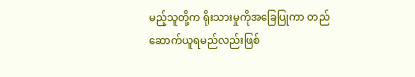မည့်သူတို့က ရိုးသားမှုကိုအခြေပြုကာ တည်ဆောက်ယူရမည်လည်းဖြစ်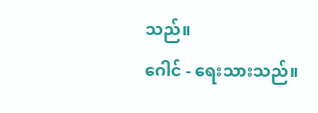သည်။
ဂေါင် - ရေးသားသည်။